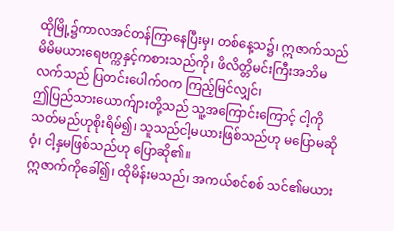ထိုမြို့၌ကာလအင်တန်ကြာနေပြီးမှ၊ တစ်နေ့သ၌၊ ဣဇာက်သည် မိမိမယားရေဗက္ကနှင့်ကစားသည်ကို၊ ဖိလိတ္တိမင်းကြီးအဘိမလက်သည် ပြတင်းပေါက်ဝက ကြည့်မြင်လျှင်၊
ဤပြည်သားယောက်ျားတို့သည် သူ့အကြောင်းကြောင့် ငါ့ကိုသတ်မည်ဟုစိုးရိမ်၍၊ သူသည်ငါ့မယားဖြစ်သည်ဟု မပြောမဆိုဝံ့၊ ငါ့နှမဖြစ်သည်ဟု ပြောဆို၏။
ဣဇာက်ကိုခေါ်၍၊ ထိုမိန်းမသည်၊ အကယ်စင်စစ် သင်၏မယား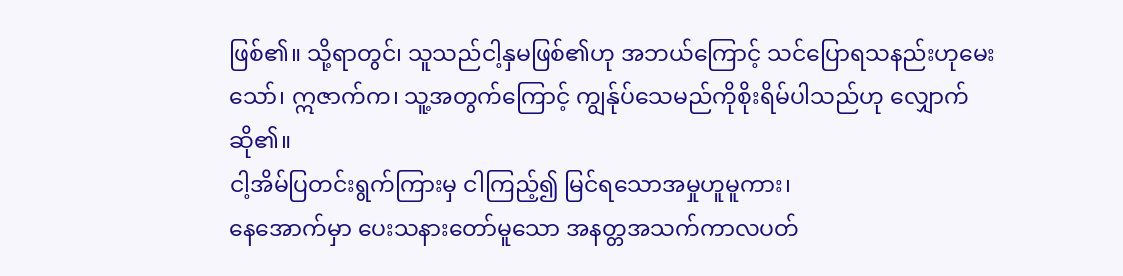ဖြစ်၏။ သို့ရာတွင်၊ သူသည်ငါ့နှမဖြစ်၏ဟု အဘယ်ကြောင့် သင်ပြောရသနည်းဟုမေးသော်၊ ဣဇာက်က၊ သူ့အတွက်ကြောင့် ကျွန်ုပ်သေမည်ကိုစိုးရိမ်ပါသည်ဟု လျှောက်ဆို၏။
ငါ့အိမ်ပြတင်းရွက်ကြားမှ ငါကြည့်၍ မြင်ရသောအမှုဟူမူကား၊
နေအောက်မှာ ပေးသနားတော်မူသော အနတ္တအသက်ကာလပတ်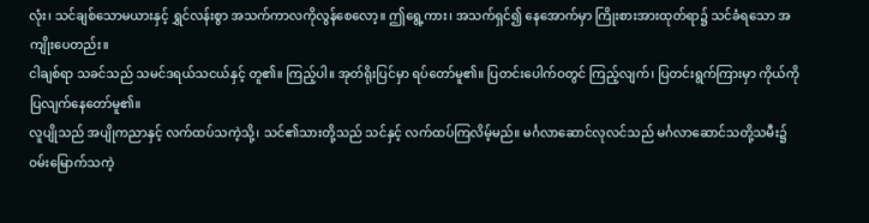လုံး၊ သင်ချစ်သောမယားနှင့် ရွှင်လန်းစွာ အသက်ကာလကိုလွန်စေလော့။ ဤရွေ့ကား၊ အသက်ရှင်၍ နေအောက်မှာ ကြိုးစားအားထုတ်ရာ၌ သင်ခံရသော အကျိုးပေတည်း။
ငါချစ်ရာ သခင်သည် သမင်ဒရယ်သငယ်နှင့် တူ၏။ ကြည့်ပါ။ အုတ်ရိုးပြင်မှာ ရပ်တော်မူ၏။ ပြတင်းပေါက်ဝတွင် ကြည့်လျက်၊ ပြတင်းရွက်ကြားမှာ ကိုယ်ကိုပြလျက်နေတော်မူ၏။
လူပျိုသည် အပျိုကညာနှင့် လက်ထပ်သကဲ့သို့၊ သင်၏သားတို့သည် သင်နှင့် လက်ထပ်ကြလိမ့်မည်။ မင်္ဂလာဆောင်လုလင်သည် မင်္ဂလာဆောင်သတို့သမီး၌ ဝမ်းမြောက်သကဲ့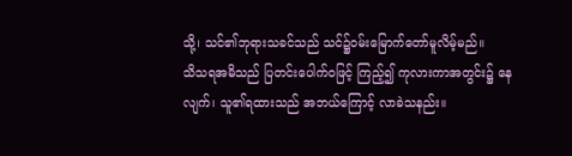သို့၊ သင်၏ဘုရားသခင်သည် သင်၌ဝမ်းမြောက်တော်မူလိမ့်မည်။
သိသရအမိသည် ပြတင်းပေါက်ဝဖြင့် ကြည့်၍ ကုလားကာအတွင်း၌ နေလျက်၊ သူ၏ရထားသည် အဘယ်ကြောင့် လာခဲသနည်း။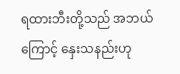ရထားဘီးတို့သည် အဘယ်ကြောင့် နှေးသနည်းဟု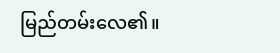မြည်တမ်းလေ၏။